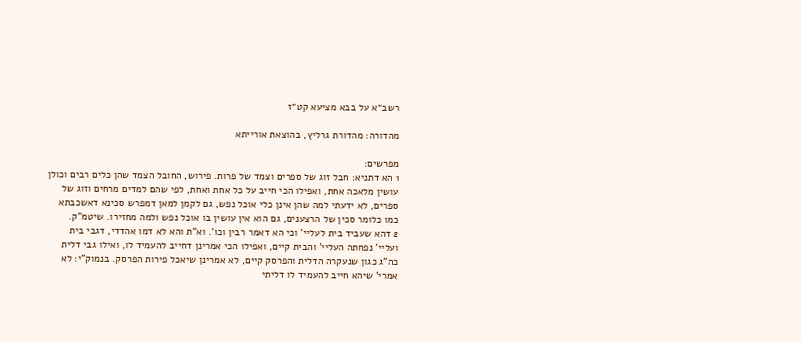רשב״א על בבא מציעא קט״ז

מהדורה: מהדורת גרליץ, בהוצאת אורייתא

מפרשים:
1 הא דתניא: חבל זוג של ספרים וצמד של פרות. פירוש, החובל הצמד שהן כלים רבים וכולן עושין מלאכה אחת, ואפילו הכי חייב על כל אחת ואחת, לפי שהם למדים מרחים וזוג של ספרים, לא ידעתי למה שהן אינן כלי אוכל נפש, גם לקמן למאן דמפרש סכינא דאשכבתא כמו כלומר סכין של הרצענים, גם הוא אין עושין בו אוכל נפש ולמה מחזירו. שיטמ"ק.
2 דהא שעביד בית לעליי' וכי הא דאמר רבין וכו'. וא"ת והא לא דמו אהדדי, דגבי בית ועליי' נפחתה העליי' והבית קיים, ואפילו הכי אמרינן דחייב להעמיד לו, ואילו גבי דלית כה"ג כגון שנעקרה הדלית והפרסק קיים, לא אמרינן שיאכל פירות הפרסק. בנמוק"י: לא אמרי' שיהא חייב להעמיד לו דליתי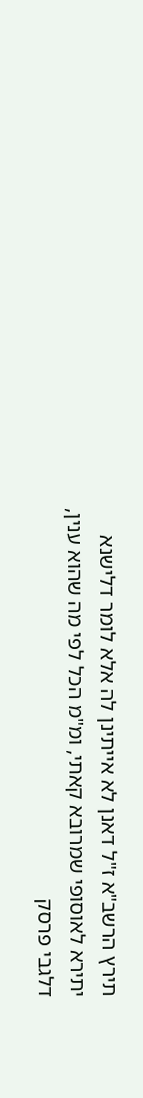תירץ הרשב"א ז"ל דאנן לא אייתינן לה אלא לומר דלישנא יתירא לאוסופי שמרובא קאתי, ומ"מ הכל לפי מה שהוא ענין, דלגבי פרסק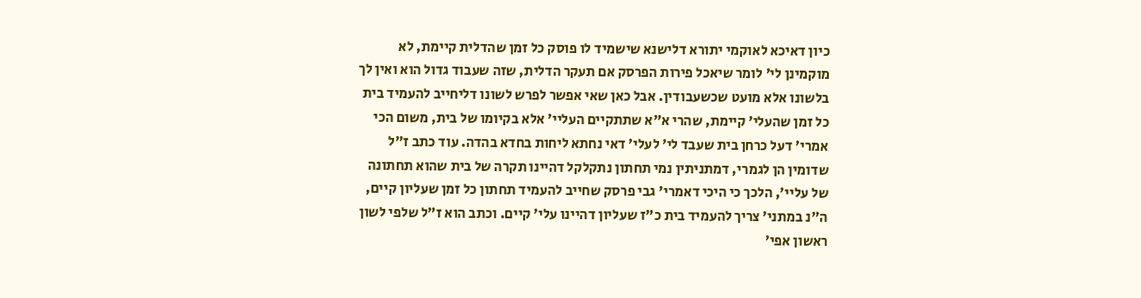כיון דאיכא לאוקמי יתורא דלישנא שישמיד לו פוסק כל זמן שהדלית קיימת, לא מוקמינן לי' לומר שיאכל פירות הפרסק אם תעקר הדלית, שזה שעבוד גדול הוא ואין לך בלשונו אלא מועט שכשעבודין. אבל כאן שאי אפשר לפרש לשונו דליחייב להעמיד בית כל זמן שהעלי' קיימת, שהרי א"א שתתקיים העליי' אלא בקיומו של בית, משום הכי אמרי' דעל כרחן בית שעבד לי' לעלי' דאי נחתא ליחות בחדא בהדה. עוד כתב ז"ל שדומין הן לגמרי, דמתניתין נמי תחתון נתקלקל דהיינו תקרה של בית שהוא תחתונה של עליי', הלכך כי היכי דאמרי' גבי פרסק שחייב להעמיד תחתון כל זמן שעליון קיים, ה"נ במתני' צריך להעמיד בית כ"ז שעליון דהיינו עלי' קיים. וכתב הוא ז"ל שלפי לשון ראשון אפי'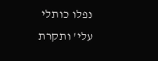נפלו כותלי עלי' ותקרת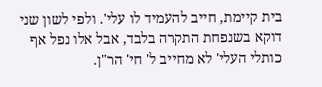בית קיימת, חייב להעמיד לו עלי'. ולפי לשון שני דוקא בשנפחת התקרה בלבד, אבל אלו נפל אף כותלי העלי' לא מחייב ל' חי' הר"ן.